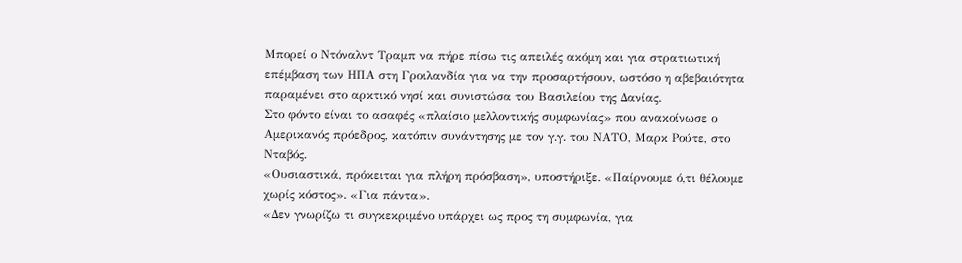Μπορεί ο Ντόναλντ Τραμπ να πήρε πίσω τις απειλές ακόμη και για στρατιωτική επέμβαση των ΗΠΑ στη Γροιλανδία για να την προσαρτήσουν, ωστόσο η αβεβαιότητα παραμένει στο αρκτικό νησί και συνιστώσα του Βασιλείου της Δανίας.
Στο φόντο είναι το ασαφές «πλαίσιο μελλοντικής συμφωνίας» που ανακοίνωσε ο Αμερικανός πρόεδρος, κατόπιν συνάντησης με τον γ.γ. του ΝΑΤΟ, Μαρκ Ρούτε, στο Νταβός.
«Ουσιαστικά, πρόκειται για πλήρη πρόσβαση», υποστήριξε. «Παίρνουμε ό,τι θέλουμε χωρίς κόστος». «Για πάντα».
«Δεν γνωρίζω τι συγκεκριμένο υπάρχει ως προς τη συμφωνία, για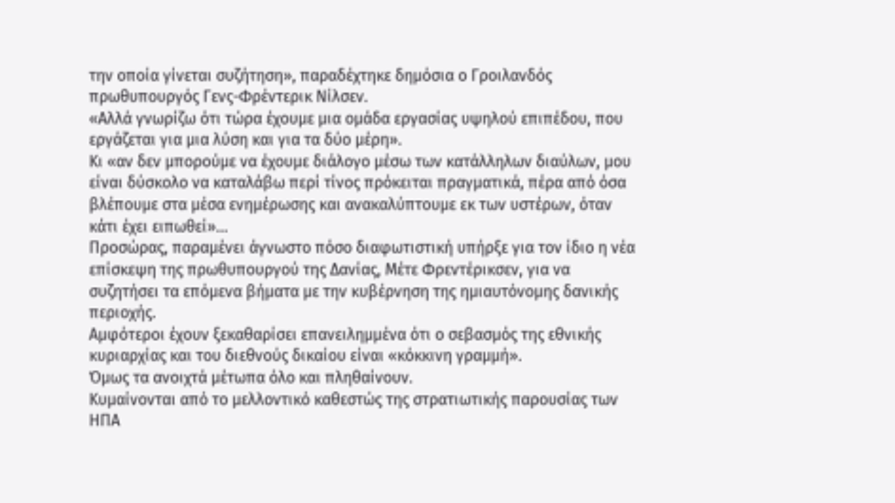την οποία γίνεται συζήτηση», παραδέχτηκε δημόσια ο Γροιλανδός πρωθυπουργός Γενς-Φρέντερικ Νίλσεν.
«Αλλά γνωρίζω ότι τώρα έχουμε μια ομάδα εργασίας υψηλού επιπέδου, που εργάζεται για μια λύση και για τα δύο μέρη».
Κι «αν δεν μπορούμε να έχουμε διάλογο μέσω των κατάλληλων διαύλων, μου είναι δύσκολο να καταλάβω περί τίνος πρόκειται πραγματικά, πέρα από όσα βλέπουμε στα μέσα ενημέρωσης και ανακαλύπτουμε εκ των υστέρων, όταν κάτι έχει ειπωθεί»…
Προσώρας, παραμένει άγνωστο πόσο διαφωτιστική υπήρξε για τον ίδιο η νέα επίσκεψη της πρωθυπουργού της Δανίας, Μέτε Φρεντέρικσεν, για να συζητήσει τα επόμενα βήματα με την κυβέρνηση της ημιαυτόνομης δανικής περιοχής.
Αμφότεροι έχουν ξεκαθαρίσει επανειλημμένα ότι ο σεβασμός της εθνικής κυριαρχίας και του διεθνούς δικαίου είναι «κόκκινη γραμμή».
Όμως τα ανοιχτά μέτωπα όλο και πληθαίνουν.
Κυμαίνονται από το μελλοντικό καθεστώς της στρατιωτικής παρουσίας των ΗΠΑ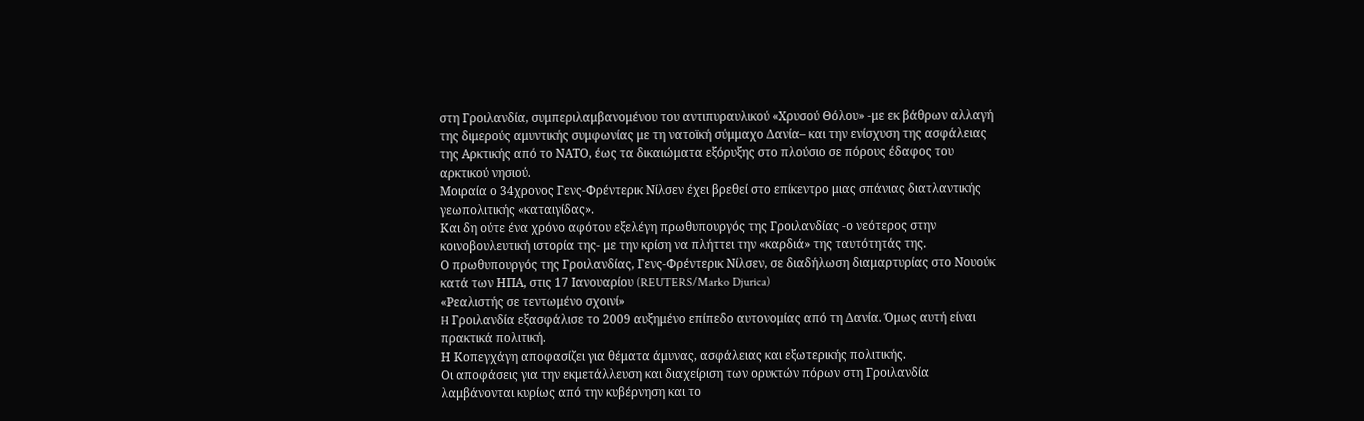στη Γροιλανδία, συμπεριλαμβανομένου του αντιπυραυλικού «Χρυσού Θόλου» -με εκ βάθρων αλλαγή της διμερούς αμυντικής συμφωνίας με τη νατοϊκή σύμμαχο Δανία– και την ενίσχυση της ασφάλειας της Αρκτικής από το ΝΑΤΟ, έως τα δικαιώματα εξόρυξης στο πλούσιο σε πόρους έδαφος του αρκτικού νησιού.
Μοιραία ο 34χρονος Γενς-Φρέντερικ Νίλσεν έχει βρεθεί στο επίκεντρο μιας σπάνιας διατλαντικής γεωπολιτικής «καταιγίδας».
Και δη ούτε ένα χρόνο αφότου εξελέγη πρωθυπουργός της Γροιλανδίας -ο νεότερος στην κοινοβουλευτική ιστορία της- με την κρίση να πλήττει την «καρδιά» της ταυτότητάς της.
Ο πρωθυπουργός της Γροιλανδίας, Γενς-Φρέντερικ Νίλσεν, σε διαδήλωση διαμαρτυρίας στο Νουούκ κατά των ΗΠΑ, στις 17 Ιανουαρίου (REUTERS/Marko Djurica)
«Ρεαλιστής σε τεντωμένο σχοινί»
H Γροιλανδία εξασφάλισε το 2009 αυξημένο επίπεδο αυτονομίας από τη Δανία. Όμως αυτή είναι πρακτικά πολιτική.
Η Κοπεγχάγη αποφασίζει για θέματα άμυνας, ασφάλειας και εξωτερικής πολιτικής.
Οι αποφάσεις για την εκμετάλλευση και διαχείριση των ορυκτών πόρων στη Γροιλανδία λαμβάνονται κυρίως από την κυβέρνηση και το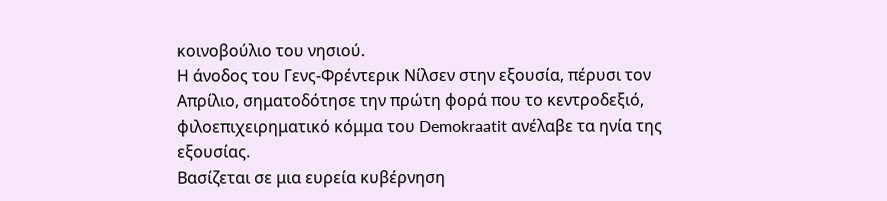κοινοβούλιο του νησιού.
Η άνοδος του Γενς-Φρέντερικ Νίλσεν στην εξουσία, πέρυσι τον Απρίλιο, σηματοδότησε την πρώτη φορά που το κεντροδεξιό, φιλοεπιχειρηματικό κόμμα του Demokraatit ανέλαβε τα ηνία της εξουσίας.
Βασίζεται σε μια ευρεία κυβέρνηση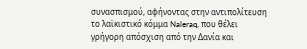συνασπισμού, αφήνοντας στην αντιπολίτευση το λαϊκιστικό κόμμα Naleraq, που θέλει γρήγορη απόσχιση από την Δανία και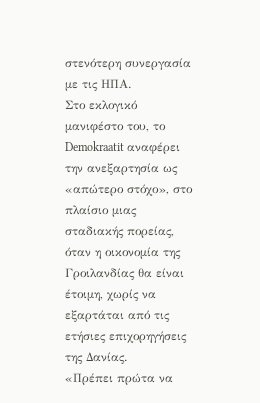στενότερη συνεργασία με τις ΗΠΑ.
Στο εκλογικό μανιφέστο του, το Demokraatit αναφέρει την ανεξαρτησία ως «απώτερο στόχο», στο πλαίσιο μιας σταδιακής πορείας, όταν η οικονομία της Γροιλανδίας θα είναι έτοιμη, χωρίς να εξαρτάται από τις ετήσιες επιχορηγήσεις της Δανίας.
«Πρέπει πρώτα να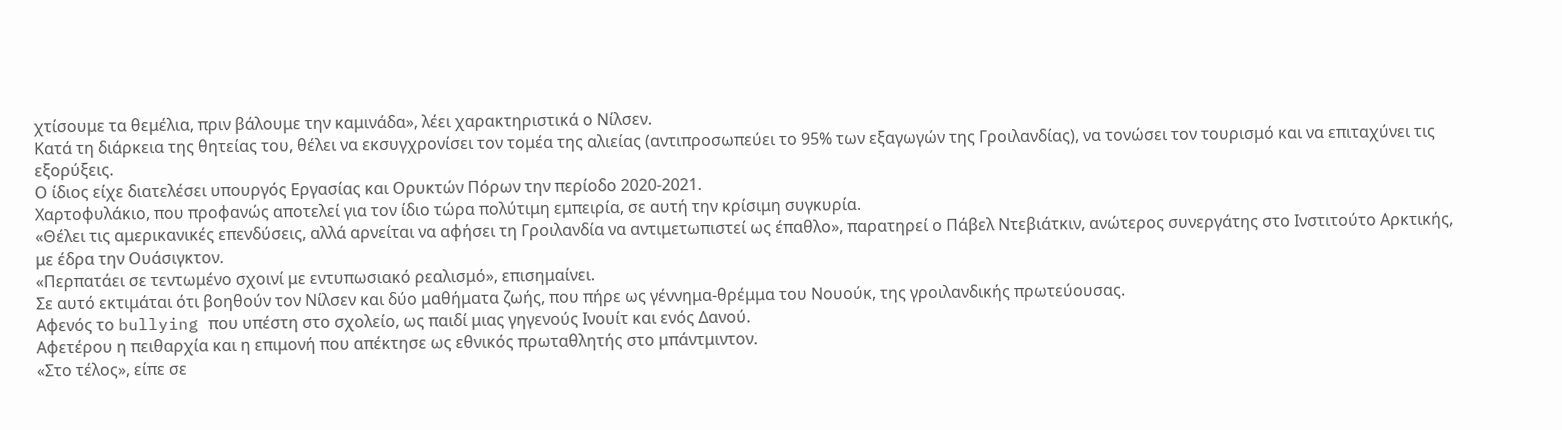χτίσουμε τα θεμέλια, πριν βάλουμε την καμινάδα», λέει χαρακτηριστικά ο Νίλσεν.
Κατά τη διάρκεια της θητείας του, θέλει να εκσυγχρονίσει τον τομέα της αλιείας (αντιπροσωπεύει το 95% των εξαγωγών της Γροιλανδίας), να τονώσει τον τουρισμό και να επιταχύνει τις εξορύξεις.
Ο ίδιος είχε διατελέσει υπουργός Εργασίας και Ορυκτών Πόρων την περίοδο 2020-2021.
Χαρτοφυλάκιο, που προφανώς αποτελεί για τον ίδιο τώρα πολύτιμη εμπειρία, σε αυτή την κρίσιμη συγκυρία.
«Θέλει τις αμερικανικές επενδύσεις, αλλά αρνείται να αφήσει τη Γροιλανδία να αντιμετωπιστεί ως έπαθλο», παρατηρεί ο Πάβελ Ντεβιάτκιν, ανώτερος συνεργάτης στο Ινστιτούτο Αρκτικής, με έδρα την Ουάσιγκτον.
«Περπατάει σε τεντωμένο σχοινί με εντυπωσιακό ρεαλισμό», επισημαίνει.
Σε αυτό εκτιμάται ότι βοηθούν τον Νίλσεν και δύο μαθήματα ζωής, που πήρε ως γέννημα-θρέμμα του Νουούκ, της γροιλανδικής πρωτεύουσας.
Αφενός το bullying που υπέστη στο σχολείο, ως παιδί μιας γηγενούς Ινουίτ και ενός Δανού.
Αφετέρου η πειθαρχία και η επιμονή που απέκτησε ως εθνικός πρωταθλητής στο μπάντμιντον.
«Στο τέλος», είπε σε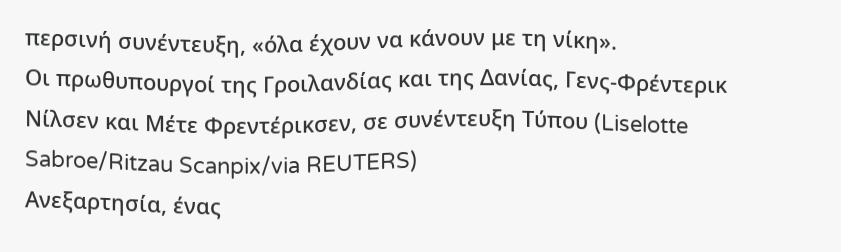περσινή συνέντευξη, «όλα έχουν να κάνουν με τη νίκη».
Οι πρωθυπουργοί της Γροιλανδίας και της Δανίας, Γενς-Φρέντερικ Νίλσεν και Μέτε Φρεντέρικσεν, σε συνέντευξη Τύπου (Liselotte Sabroe/Ritzau Scanpix/via REUTERS)
Ανεξαρτησία, ένας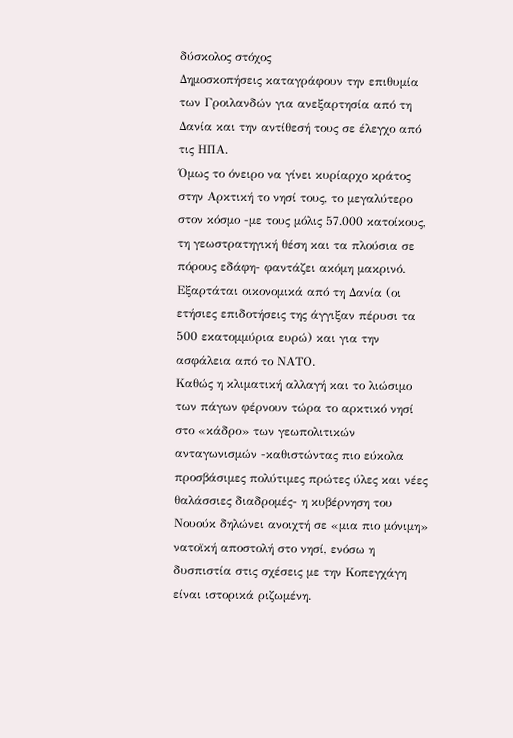δύσκολος στόχος
Δημοσκοπήσεις καταγράφουν την επιθυμία των Γροιλανδών για ανεξαρτησία από τη Δανία και την αντίθεσή τους σε έλεγχο από τις ΗΠΑ.
Όμως το όνειρο να γίνει κυρίαρχο κράτος στην Αρκτική το νησί τους, το μεγαλύτερο στον κόσμο -με τους μόλις 57.000 κατοίκους, τη γεωστρατηγική θέση και τα πλούσια σε πόρους εδάφη- φαντάζει ακόμη μακρινό.
Εξαρτάται οικονομικά από τη Δανία (οι ετήσιες επιδοτήσεις της άγγιξαν πέρυσι τα 500 εκατομμύρια ευρώ) και για την ασφάλεια από το ΝΑΤΟ.
Καθώς η κλιματική αλλαγή και το λιώσιμο των πάγων φέρνουν τώρα το αρκτικό νησί στο «κάδρο» των γεωπολιτικών ανταγωνισμών -καθιστώντας πιο εύκολα προσβάσιμες πολύτιμες πρώτες ύλες και νέες θαλάσσιες διαδρομές- η κυβέρνηση του Νουούκ δηλώνει ανοιχτή σε «μια πιο μόνιμη» νατοϊκή αποστολή στο νησί, ενόσω η δυσπιστία στις σχέσεις με την Κοπεγχάγη είναι ιστορικά ριζωμένη.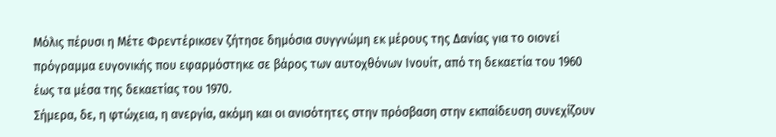Μόλις πέρυσι η Μέτε Φρεντέρικσεν ζήτησε δημόσια συγγνώμη εκ μέρους της Δανίας για το οιονεί πρόγραμμα ευγονικής που εφαρμόστηκε σε βάρος των αυτοχθόνων Ινουίτ, από τη δεκαετία του 1960 έως τα μέσα της δεκαετίας του 1970.
Σήμερα, δε, η φτώχεια, η ανεργία, ακόμη και οι ανισότητες στην πρόσβαση στην εκπαίδευση συνεχίζουν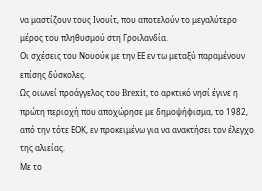να μαστίζουν τους Ινουίτ, που αποτελούν το μεγαλύτερο μέρος του πληθυσμού στη Γροιλανδία.
Οι σχέσεις του Νουούκ με την ΕΕ εν τω μεταξύ παραμένουν επίσης δύσκολες.
Ως οιωνεί προάγγελος του Brexit, το αρκτικό νησί έγινε η πρώτη περιοχή που αποχώρησε με δημοψήφισμα, το 1982, από την τότε ΕΟΚ, εν προκειμένω για να ανακτήσει τον έλεγχο της αλιείας.
Με το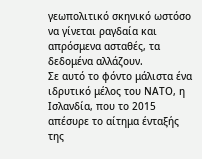γεωπολιτικό σκηνικό ωστόσο να γίνεται ραγδαία και απρόσμενα ασταθές, τα δεδομένα αλλάζουν.
Σε αυτό το φόντο μάλιστα ένα ιδρυτικό μέλος του ΝΑΤΟ, η Ισλανδία, που το 2015 απέσυρε το αίτημα ένταξής της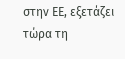στην ΕΕ, εξετάζει τώρα τη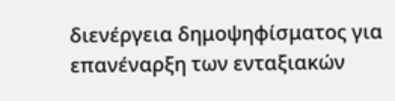διενέργεια δημοψηφίσματος για επανέναρξη των ενταξιακών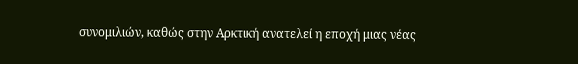συνομιλιών, καθώς στην Αρκτική ανατελεί η εποχή μιας νέας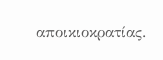αποικιοκρατίας.